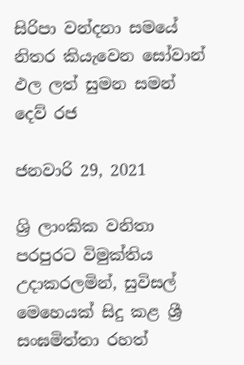සිරිපා වන්දනා සමයේ නිතර කියැවෙන සෝවාන් ඵල ලත් සුමන සමන් දෙව් රජ

ජනවාරි 29, 2021

ශ්‍රි ලාංකික වනිතා පරපුරට විමුක්තිය උදාකරලමින්, සුවිසල් මෙහෙයක් සිදු කළ ශ්‍රී සංඝමිත්තා රහත්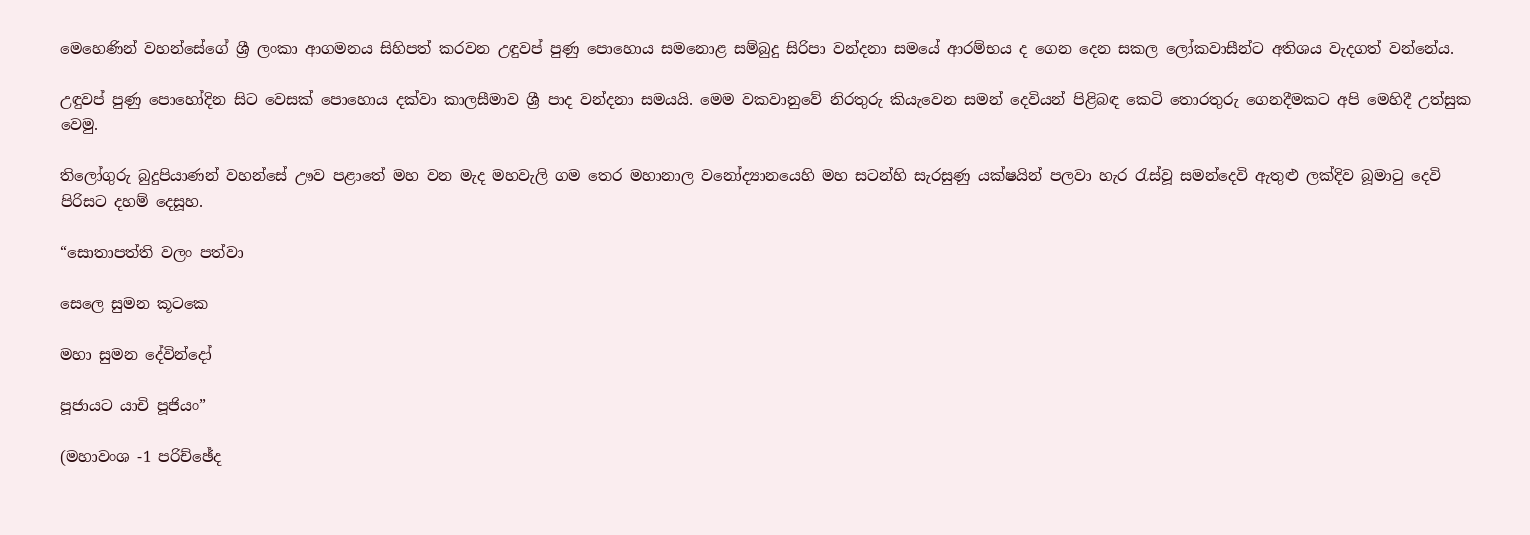මෙහෙණින් වහන්සේගේ ශ්‍රී ලංකා ආගමනය සිහිපත් කරවන උඳුවප් පුණු පොහොය සමනොළ සම්බුදු සිරිපා වන්දනා සමයේ ආරම්භය ද ගෙන දෙන සකල ලෝකවාසීන්ට අතිශය වැදගත් වන්නේය.

උඳුවප් පුණු පොහෝදින සිට වෙසක් පොහොය දක්වා කාලසීමාව ශ්‍රී පාද වන්දනා සමයයි. මෙම වකවානුවේ නිරතුරු කියැවෙන සමන් දෙවියන් පිළිබඳ කෙටි තොරතුරු ගෙනදීමකට අපි මෙහිදී උත්සුක වෙමු.

තිලෝගුරු බුදුපියාණන් වහන්සේ ඌව පළාතේ මහ වන මැද මහවැලි ගම තෙර මහානාල වනෝද්‍යානයෙහි මහ සටන්හි සැරසුණු යක්ෂයින් පලවා හැර රැස්වූ සමන්දෙවි ඇතුළු ලක්දිව බූමාටු දෙවි පිරිසට දහම් දෙසූහ.

“සොතාපත්ති වලං පත්වා

සෙලෙ සුමන කූටකෙ

මහා සුමන දේවින්දෝ

පූජායට යාචි පූජියං”

(මහාවංශ -1 පරිච්ඡේද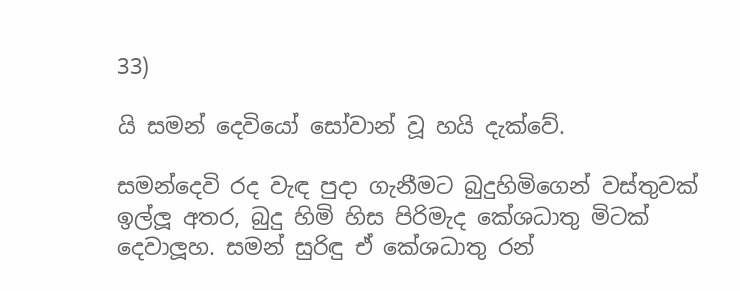33)

යි සමන් දෙවියෝ සෝවාන් වූ හයි දැක්වේ.

සමන්දෙවි රද වැඳ පුදා ගැනීමට බුදුහිමිගෙන් වස්තුවක් ඉල්ලූ අතර, බුදු හිමි හිස පිරිමැද කේශධාතු මිටක් දෙවාලූහ. සමන් සුරිඳු ඒ කේශධාතු රන්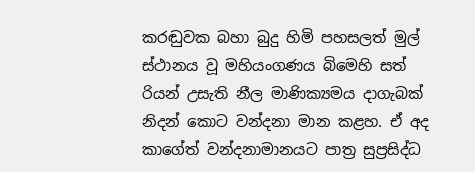කරඬුවක බහා බුදු හිමි පහසලත් මුල් ස්ථානය වූ මහියංගණය බිමෙහි සත් රියන් උසැති නීල මාණික්‍යමය දාගැබක් නිදන් කොට වන්දනා මාන කළහ. ඒ අද කාගේත් වන්දනාමානයට පාත්‍ර සුප්‍රසිද්ධ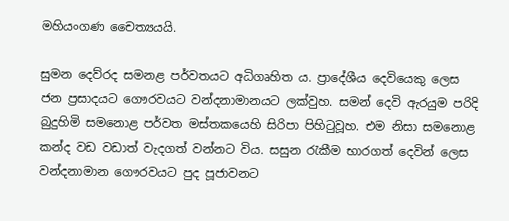මහියංගණ චෛත්‍යයයි.

සුමන දෙව්රද සමනළ පර්වතයට අධිගෘහිත ය. ප්‍රාදේශීය දෙවියෙකු ලෙස ජන ප්‍රසාදයට ගෞරවයට වන්දනාමානයට ලක්වුහ. සමන් දෙවි ඇරයුම පරිදි බුදුහිමි සමනොළ පර්වත මස්තකයෙහි සිරිපා පිහිටුවූහ. එම නිසා සමනොළ කන්ද වඩ වඩාත් වැදගත් වන්නට විය. සසුන රැකීම භාරගත් දෙවින් ලෙස වන්දනාමාන ගෞරවයට පුද පූජාවනට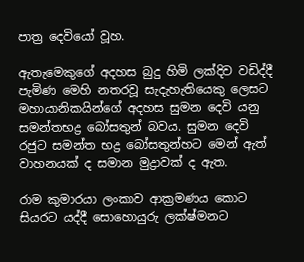පාත්‍ර දෙවියෝ වූහ.

ඇතැමෙකුගේ අදහස බුදු හිමි ලක්දිව වඩිද්දී පැමිණ මෙහි නතරවූ සැදැහැතියෙකු ලෙසට මහායානිකයින්ගේ අදහස සුමන දෙවි යනු සමන්තභද්‍ර බෝසතුන් බවය. සුමන දෙවි රජුට සමන්ත භද්‍ර බෝසතුන්හට මෙන් ඇත් වාහනයක් ද සමාන මුද්‍රාවක් ද ඇත.

රාම කුමාරයා ලංකාව ආක්‍රමණය කොට සියරට යද්දී සොහොයුරු ලක්ෂ්මනට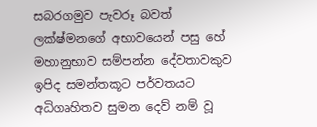සබරගමුව පැවරූ බවත් ලක්ෂ්මනගේ අභාවයෙන් පසු හේ මහානුභාව සම්පන්න දේවතාවකුව ඉපිද සමන්තකූට පර්වතයට අධිගෘහිතව සුමන දෙව් නම් වූ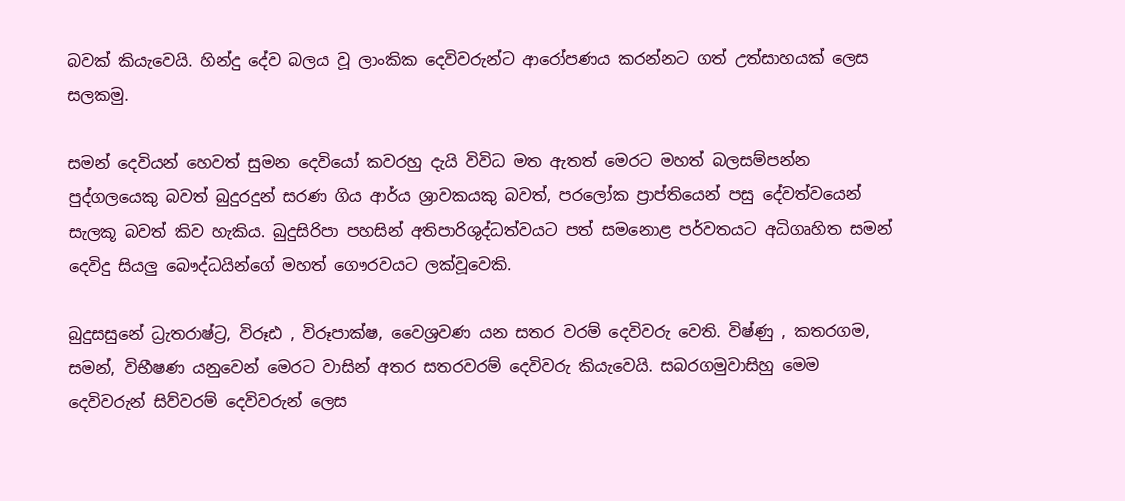බවක් කියැවෙයි. හින්දු දේව බලය වූ ලාංකික දෙවිවරුන්ට ආරෝපණය කරන්නට ගත් උත්සාහයක් ලෙස සලකමු.

සමන් දෙවියන් හෙවත් සුමන දෙවියෝ කවරහු දැයි විවිධ මත ඇතත් මෙරට මහත් බලසම්පන්න පුද්ගලයෙකු බවත් බුදුරදුන් සරණ ගිය ආර්ය ශ්‍රාවකයකු බවත්, පරලෝක ප්‍රාප්තියෙන් පසු දේවත්වයෙන් සැලකූ බවත් කිව හැකිය. බුදුසිරිපා පහසින් අතිපාරිශුද්ධත්වයට පත් සමනොළ පර්වතයට අධිගෘහිත සමන් දෙවිදු සියලු බෞද්ධයින්ගේ මහත් ගෞරවයට ලක්වූවෙකි.

බුදුසසුනේ ධ්‍රැතරාෂ්ට්‍ර, විරූඪ , විරූපාක්ෂ, වෛශ්‍රවණ යන සතර වරම් දෙවිවරු වෙති. විෂ්ණු , කතරගම, සමන්, විභීෂණ යනුවෙන් මෙරට වාසින් අතර සතරවරම් දෙවිවරු කියැවෙයි. සබරගමුවාසිහු මෙම දෙවිවරුන් සිව්වරම් දෙවිවරුන් ලෙස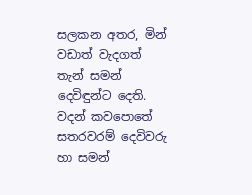සලකන අතර, මින් වඩාත් වැදගත් තැන් සමන් දෙවිඳුන්ට දෙති. වදන් කවපොතේ සතරවරම් දෙවිවරු හා සමන්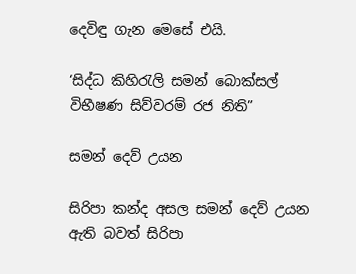දෙවිඳු ගැන මෙසේ එයි.

‘සිද්ධ කිහිරැලි සමන් බොක්සල් විභීෂණ සිව්වරම් රජ නිති”

සමන් දෙව් උයන

සිරිපා කන්ද අසල සමන් දෙව් උයන ඇති බවත් සිරිපා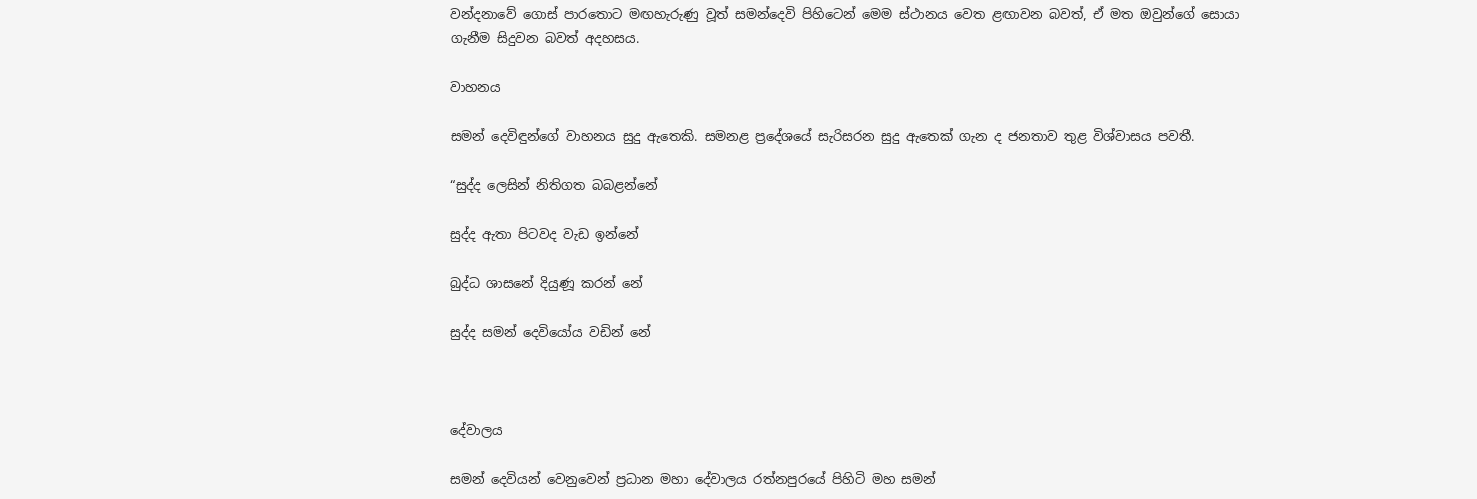වන්දනාවේ ගොස් පාරතොට මඟහැරුණු වූත් සමන්දෙවි පිහිටෙන් මෙම ස්ථානය වෙත ළඟාවන බවත්, ඒ මත ඔවුන්ගේ සොයා ගැනීම සිදුවන බවත් අදහසය.

වාහනය

සමන් දෙවිඳුන්ගේ වාහනය සුදු ඇතෙකි. සමනළ ප්‍රදේශයේ සැරිසරන සුදු ඇතෙක් ගැන ද ජනතාව තුළ විශ්වාසය පවතී.

“සුද්ද ලෙසින් නිතිගත බබළන්නේ

සුද්ද ඇතා පිටවද වැඩ ඉන්නේ

බුද්ධ ශාසනේ දියුණූ කරන් නේ

සුද්ද සමන් දෙවියෝය වඩින් නේ



දේවාලය

සමන් දෙවියන් වෙනුවෙන් ප්‍රධාන මහා දේවාලය රත්නපුරයේ පිහිටි මහ සමන්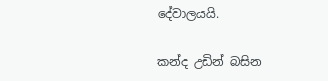දේවාලයයි.

කන්ද උඩින් බසින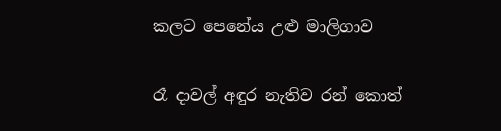කලට පෙනේය උළු මාලිගාව

රෑ දාවල් අඳුර නැතිව රන් කොත්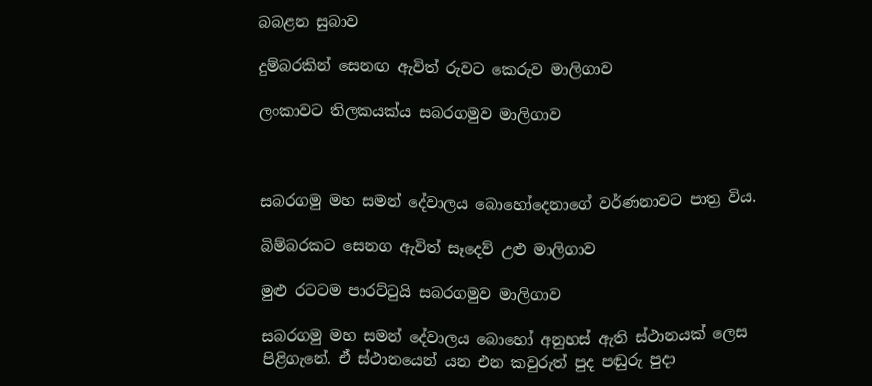බබළන සුබාව

දුම්බරකින් සෙනඟ ඇවිත් රුවට කෙරුව මාලිගාව

ලංකාවට තිලකයක්ය සබරගමුව මාලිගාව



සබරගමු මහ සමන් දේවාලය බොහෝදෙනාගේ වර්ණනාවට පාත්‍ර විය.

බිම්බරකට සෙනග ඇවිත් සෑදෙව් උළු මාලිගාව

මුළු රටටම පාරට්ටුයි සබරගමුව මාලිගාව

සබරගමු මහ සමන් දේවාලය බොහෝ අනුහස් ඇති ස්ථානයක් ලෙස පිළිගැනේ. ඒ ස්ථානයෙන් යන එන කවුරුත් පුද පඬුරු පුදා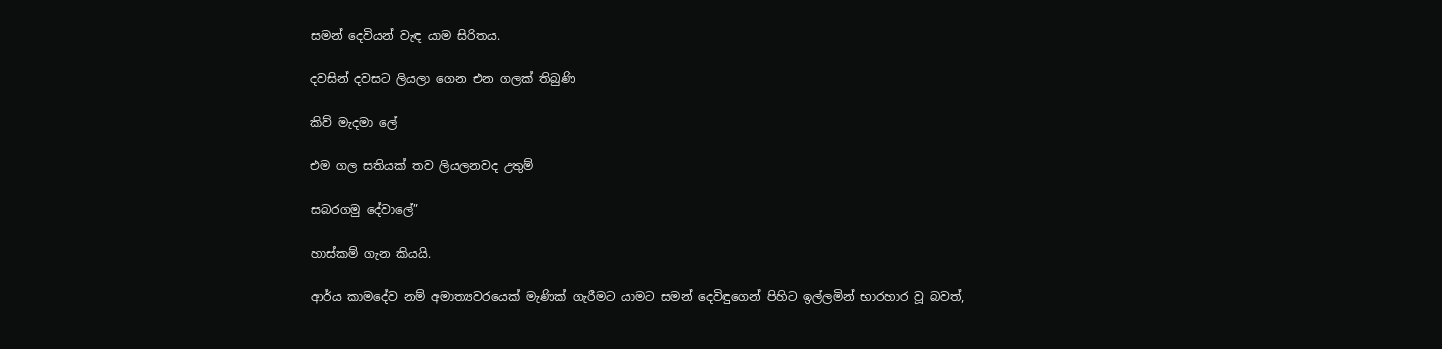සමන් දෙවියන් වැඳ යාම සිරිතය.

දවසින් දවසට ලියලා ගෙන එන ගලක් තිබුණි

කිව් මැදමා ලේ

එම ගල සතියක් තව ලියලනවද උතුම්

සබරගමු දේවාලේ”

හාස්කම් ගැන කියයි.

ආර්ය කාමදේව නම් අමාත්‍යවරයෙක් මැණික් ගැරීමට යාමට සමන් දෙවිඳුගෙන් පිහිට ඉල්ලමින් භාරහාර වූ බවත්,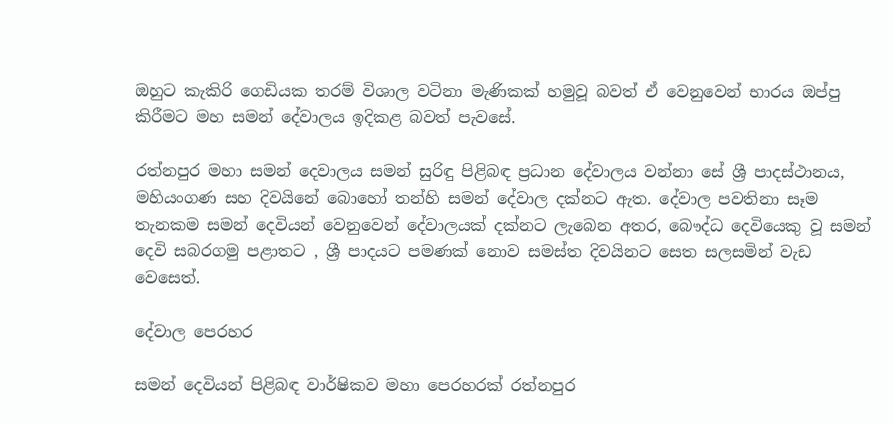ඔහුට කැකිරි ගෙඩියක තරම් විශාල වටිනා මැණිකක් හමුවූ බවත් ඒ වෙනුවෙන් භාරය ඔප්පු කිරීමට මහ සමන් දේවාලය ඉදිකළ බවත් පැවසේ.

රත්නපුර මහා සමන් දෙවාලය සමන් සුරිඳු පිළිබඳ ප්‍රධාන දේවාලය වන්නා සේ ශ්‍රී පාදස්ථානය, මහියංගණ සහ දිවයිනේ බොහෝ තන්හි සමන් දේවාල දක්නට ඇත. දේවාල පවතිනා සෑම තැනකම සමන් දෙවියන් වෙනුවෙන් දේවාලයක් දක්නට ලැබෙන අතර, බෞද්ධ දෙවියෙකු වූ සමන් දෙවි සබරගමු පළාතට , ශ්‍රී පාදයට පමණක් නොව සමස්ත දිවයිනට සෙත සලසමින් වැඩ වෙසෙත්.

දේවාල පෙරහර

සමන් දෙවියන් පිළිබඳ වාර්ෂිකව මහා පෙරහරක් රත්නපුර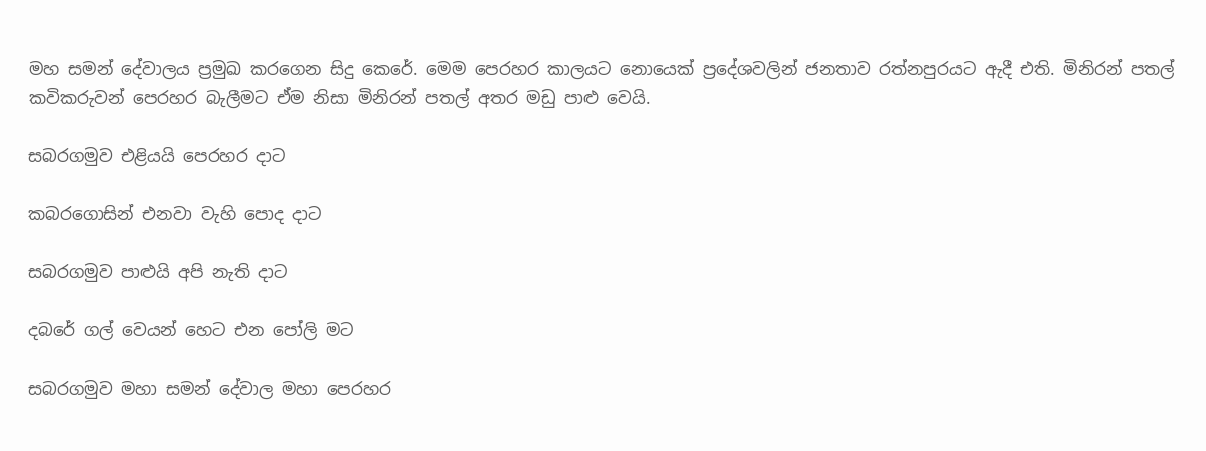මහ සමන් දේවාලය ප්‍රමුඛ කරගෙන සිදු කෙරේ. මෙම පෙරහර කාලයට නොයෙක් ප්‍රදේශවලින් ජනතාව රත්නපුරයට ඇදී එති. මිනිරන් පතල් කවිකරුවන් පෙරහර බැලීමට ඒම නිසා මිනිරන් පතල් අතර මඩු පාළු වෙයි.

සබරගමුව එළියයි පෙරහර දාට

කබරගොසින් එනවා වැහි පොද දාට

සබරගමුව පාළුයි අපි නැති දාට

දබරේ ගල් වෙයන් හෙට එන පෝලි මට

සබරගමුව මහා සමන් දේවාල මහා පෙරහර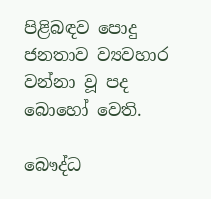පිළිබඳව පොදු ජනතාව ව්‍යවහාර වන්නා වූ පද බොහෝ වෙති.

බෞද්ධ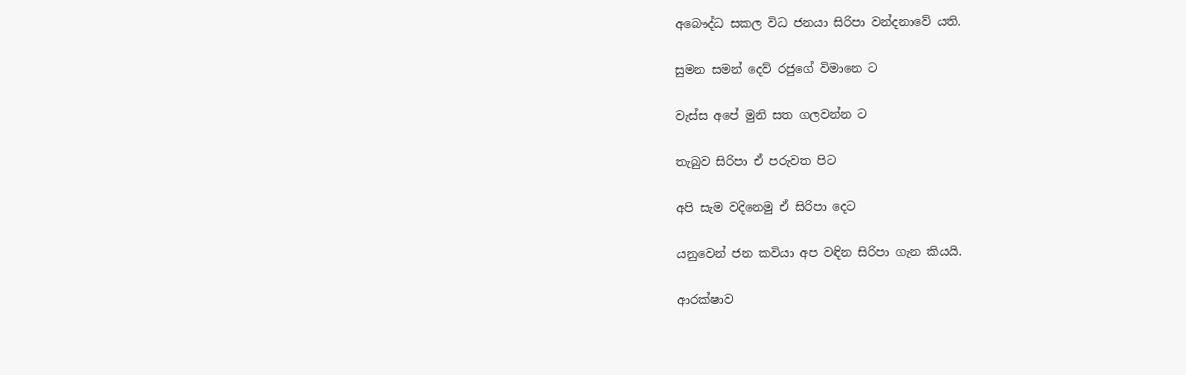අබෞද්ධ සකල විධ ජනයා සිරිපා වන්දනාවේ යති.

සුමන සමන් දෙව් රජුගේ විමානෙ ට

වැස්ස අපේ මුනි සත ගලවන්න ට

තැබුව සිරිපා ඒ පරුවත පිට

අපි සැම වදිනෙමු ඒ සිරිපා දෙට

යනුවෙන් ජන කවියා අප වඳින සිරිපා ගැන කියයි.

ආරක්ෂාව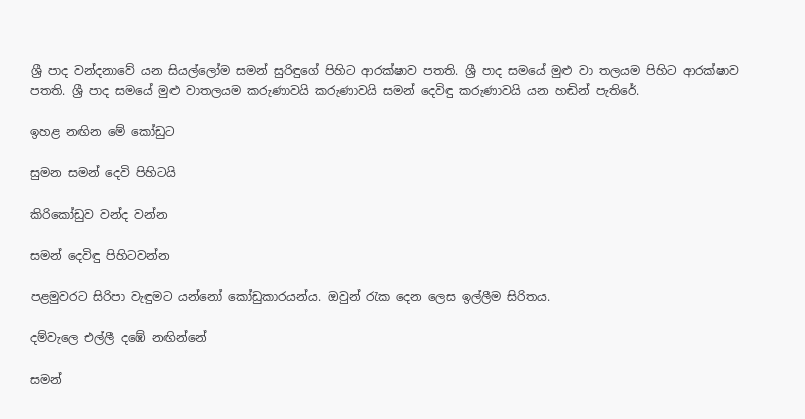ශ්‍රී පාද වන්දනාවේ යන සියල්ලෝම සමන් සුරිඳුගේ පිහිට ආරක්ෂාව පතති. ශ්‍රී පාද සමයේ මුළු වා තලයම පිහිට ආරක්ෂාව පතති. ශ්‍රී පාද සමයේ මුළු වාතලයම කරුණාවයි කරුණාවයි සමන් දෙවිඳු කරුණාවයි යන හඬින් පැතිරේ.

ඉහළ නඟින මේ කෝඩුට

සුමන සමන් දෙවි පිහිටයි

කිරිකෝඩුව වන්ද වන්න

සමන් දෙවිඳු පිහිටවන්න

පළමුවරට සිරිපා වැඳුමට යන්නෝ කෝඩුකාරයන්ය. ඔවුන් රැක දෙන ලෙස ඉල්ලීම සිරිතය.

දම්වැලෙ එල්ලී දඹේ නඟින්නේ

සමන්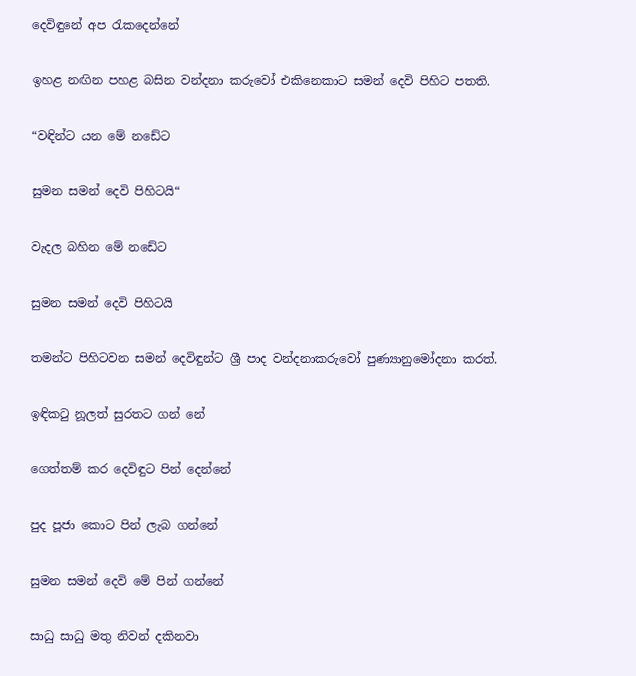දෙවිඳුනේ අප රැකදෙන්නේ

ඉහළ නඟින පහළ බසින වන්දනා කරුවෝ එකිනෙකාට සමන් දෙවි පිහිට පතති.

“වඳින්ට යන මේ නඩේට

සුමන සමන් දෙවි පිහිටයි“

වැදල බහින මේ නඩේට

සුමන සමන් දෙවි පිහිටයි

තමන්ට පිහිටවන සමන් දෙවිඳුන්ට ශ්‍රී පාද වන්දනාකරුවෝ පුණ්‍යානුමෝදනා කරත්.

ඉඳිකටු නූලත් සුරතට ගන් නේ

ගෙත්තම් කර දෙවිඳුට පින් දෙන්නේ

පුද පූජා කොට පින් ලැබ ගන්නේ

සුමන සමන් දෙවි මේ පින් ගන්නේ

සාධු සාධු මතු නිවන් දකිනවා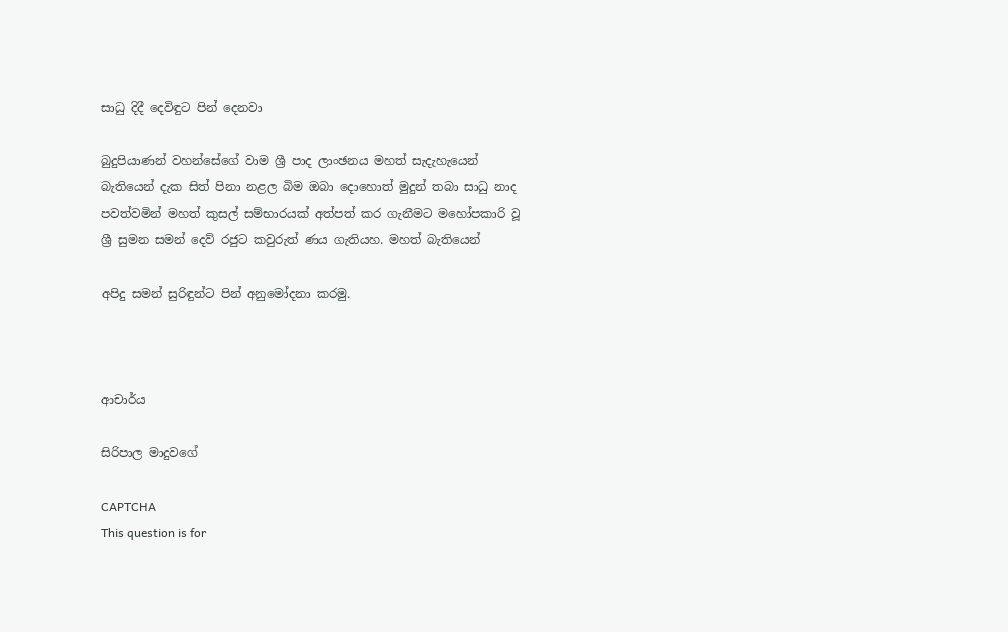සාධු දිදී දෙවිඳුට පින් දෙනවා

බුදුපියාණන් වහන්සේගේ වාම ශ්‍රී පාද ලාංඡනය මහත් සැදැහැයෙන් බැතියෙන් දැක සිත් පිනා නළල බිම ඔබා දොහොත් මුදුන් තබා සාධු නාද පවත්වමින් මහත් කුසල් සම්භාරයක් අත්පත් කර ගැනීමට මහෝපකාරි වූ ශ්‍රී සුමන සමන් දෙව් රජුට කවුරුත් ණය ගැතියහ. මහත් බැතියෙන්

අපිදු සමන් සුරිඳුන්ට පින් අනුමෝදනා කරමු.



ආචාර්ය

සිරිපාල මාදුවගේ

CAPTCHA
This question is for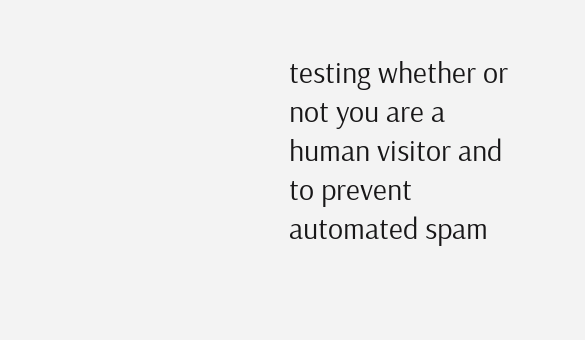testing whether or not you are a human visitor and to prevent automated spam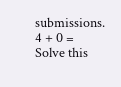submissions.
4 + 0 =
Solve this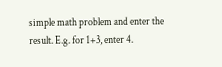simple math problem and enter the result. E.g. for 1+3, enter 4.